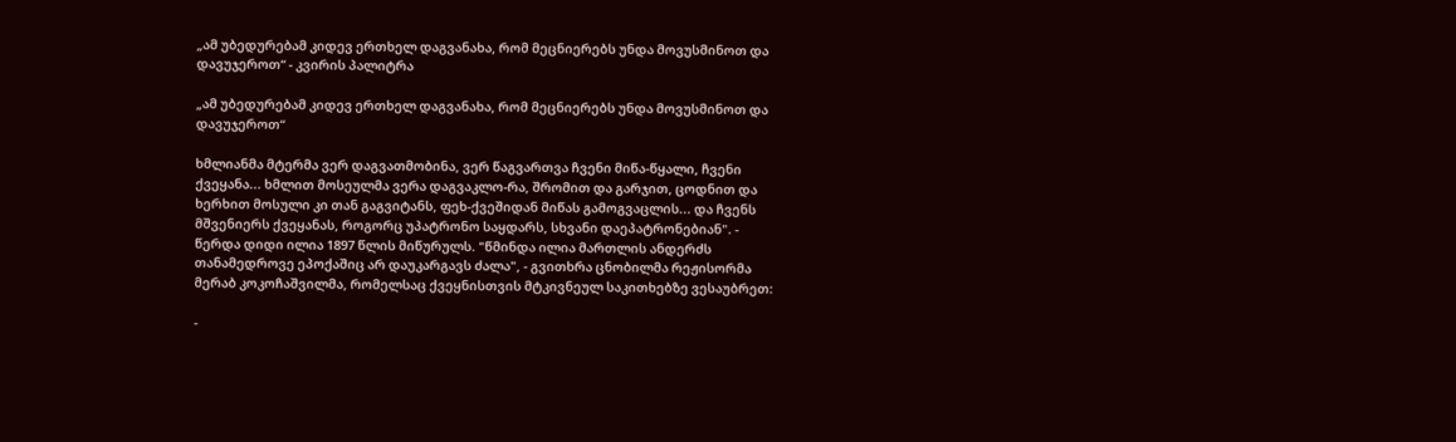„ამ უბედურებამ კიდევ ერთხელ დაგვანახა, რომ მეცნიერებს უნდა მოვუსმინოთ და დავუჯეროთ“ - კვირის პალიტრა

„ამ უბედურებამ კიდევ ერთხელ დაგვანახა, რომ მეცნიერებს უნდა მოვუსმინოთ და დავუჯეროთ“

ხმლიანმა მტერმა ვერ დაგვათმობინა, ვერ წაგვართვა ჩვენი მიწა-წყალი, ჩვენი ქვეყანა... ხმლით მოსეულმა ვერა დაგვაკლო-რა, შრომით და გარჯით, ცოდნით და ხერხით მოსული კი თან გაგვიტანს, ფეხ-ქვეშიდან მიწას გამოგვაცლის... და ჩვენს მშვენიერს ქვეყანას, როგორც უპატრონო საყდარს, სხვანი დაეპატრონებიან". - წერდა დიდი ილია 1897 წლის მიწურულს. "წმინდა ილია მართლის ანდერძს თანამედროვე ეპოქაშიც არ დაუკარგავს ძალა", - გვითხრა ცნობილმა რეჟისორმა მერაბ კოკოჩაშვილმა, რომელსაც ქვეყნისთვის მტკივნეულ საკითხებზე ვესაუბრეთ:

-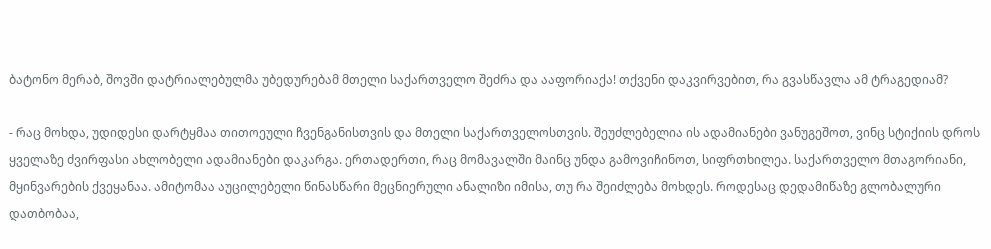ბატონო მერაბ, შოვში დატრიალებულმა უბედურებამ მთელი საქართველო შეძრა და ააფორიაქა! თქვენი დაკვირვებით, რა გვასწავლა ამ ტრაგედიამ?

- რაც მოხდა, უდიდესი დარტყმაა თითოეული ჩვენგანისთვის და მთელი საქართველოსთვის. შეუძლებელია ის ადამიანები ვანუგეშოთ, ვინც სტიქიის დროს ყველაზე ძვირფასი ახლობელი ადამიანები დაკარგა. ერთადერთი, რაც მომავალში მაინც უნდა გამოვიჩინოთ, სიფრთხილეა. საქართველო მთაგორიანი, მყინვარების ქვეყანაა. ამიტომაა აუცილებელი წინასწარი მეცნიერული ანალიზი იმისა, თუ რა შეიძლება მოხდეს. როდესაც დედამიწაზე გლობალური დათბობაა,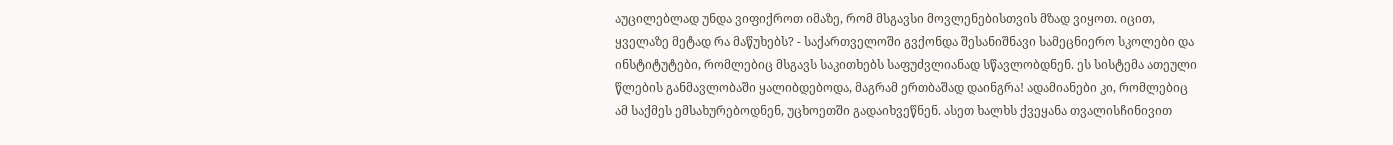აუცილებლად უნდა ვიფიქროთ იმაზე, რომ მსგავსი მოვლენებისთვის მზად ვიყოთ. იცით, ყველაზე მეტად რა მაწუხებს? - საქართველოში გვქონდა შესანიშნავი სამეცნიერო სკოლები და ინსტიტუტები, რომლებიც მსგავს საკითხებს საფუძვლიანად სწავლობდნენ. ეს სისტემა ათეული წლების განმავლობაში ყალიბდებოდა, მაგრამ ერთბაშად დაინგრა! ადამიანები კი, რომლებიც ამ საქმეს ემსახურებოდნენ, უცხოეთში გადაიხვეწნენ. ასეთ ხალხს ქვეყანა თვალისჩინივით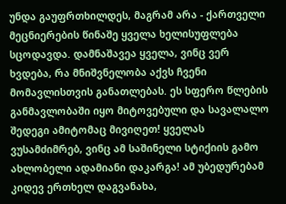უნდა გაუფრთხილდეს, მაგრამ არა - ქართველი მეცნიერების წინაშე ყველა ხელისუფლება სცოდავდა. დამნაშავეა ყველა, ვინც ვერ ხვდება, რა მნიშვნელობა აქვს ჩვენი მომავლისთვის განათლებას. ეს სფერო წლების განმავლობაში იყო მიტოვებული და სავალალო შედეგი ამიტომაც მივიღეთ! ყველას ვუსამძიმრებ, ვინც ამ საშინელი სტიქიის გამო ახლობელი ადამიანი დაკარგა! ამ უბედურებამ კიდევ ერთხელ დაგვანახა,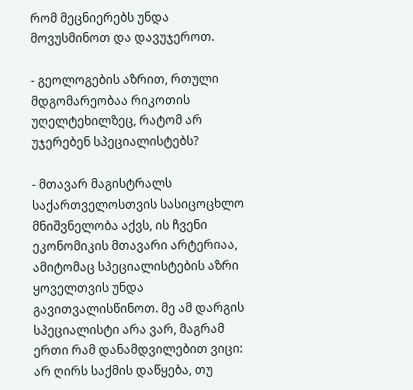რომ მეცნიერებს უნდა მოვუსმინოთ და დავუჯეროთ.

- გეოლოგების აზრით, რთული მდგომარეობაა რიკოთის უღელტეხილზეც, რატომ არ უჯერებენ სპეციალისტებს?

- მთავარ მაგისტრალს საქართველოსთვის სასიცოცხლო მნიშვნელობა აქვს, ის ჩვენი ეკონომიკის მთავარი არტერიაა, ამიტომაც სპეციალისტების აზრი ყოველთვის უნდა გავითვალისწინოთ. მე ამ დარგის სპეციალისტი არა ვარ, მაგრამ ერთი რამ დანამდვილებით ვიცი: არ ღირს საქმის დაწყება, თუ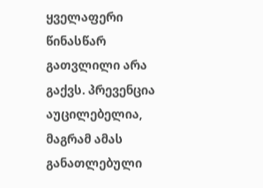ყველაფერი წინასწარ გათვლილი არა გაქვს. პრევენცია აუცილებელია, მაგრამ ამას განათლებული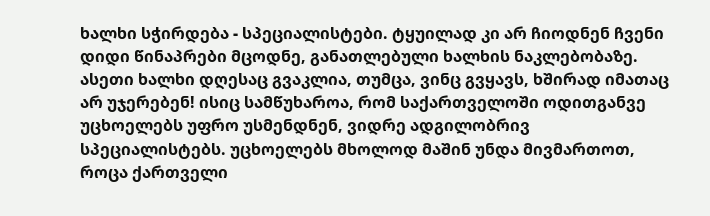ხალხი სჭირდება - სპეციალისტები. ტყუილად კი არ ჩიოდნენ ჩვენი დიდი წინაპრები მცოდნე, განათლებული ხალხის ნაკლებობაზე. ასეთი ხალხი დღესაც გვაკლია, თუმცა, ვინც გვყავს, ხშირად იმათაც არ უჯერებენ! ისიც სამწუხაროა, რომ საქართველოში ოდითგანვე უცხოელებს უფრო უსმენდნენ, ვიდრე ადგილობრივ სპეციალისტებს. უცხოელებს მხოლოდ მაშინ უნდა მივმართოთ, როცა ქართველი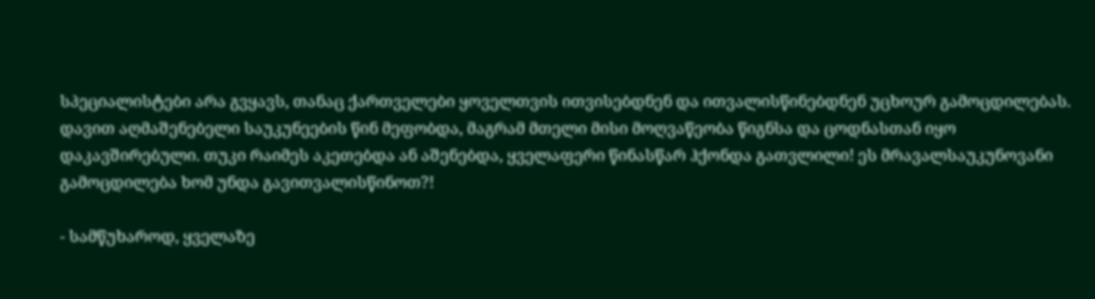სპეციალისტები არა გვყავს, თანაც ქართველები ყოველთვის ითვისებდნენ და ითვალისწინებდნენ უცხოურ გამოცდილებას. დავით აღმაშენებელი საუკუნეების წინ მეფობდა, მაგრამ მთელი მისი მოღვაწეობა წიგნსა და ცოდნასთან იყო დაკავშირებული. თუკი რაიმეს აკეთებდა ან აშენებდა, ყველაფერი წინასწარ ჰქონდა გათვლილი! ეს მრავალსაუკუნოვანი გამოცდილება ხომ უნდა გავითვალისწინოთ?!

- სამწუხაროდ, ყველაზე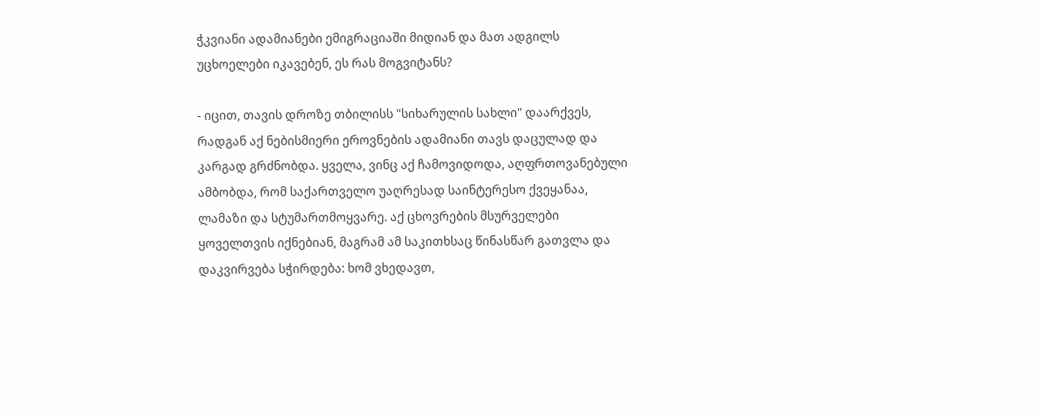ჭკვიანი ადამიანები ემიგრაციაში მიდიან და მათ ადგილს უცხოელები იკავებენ, ეს რას მოგვიტანს?

- იცით, თავის დროზე თბილისს "სიხარულის სახლი" დაარქვეს, რადგან აქ ნებისმიერი ეროვნების ადამიანი თავს დაცულად და კარგად გრძნობდა. ყველა, ვინც აქ ჩამოვიდოდა, აღფრთოვანებული ამბობდა, რომ საქართველო უაღრესად საინტერესო ქვეყანაა, ლამაზი და სტუმართმოყვარე. აქ ცხოვრების მსურველები ყოველთვის იქნებიან, მაგრამ ამ საკითხსაც წინასწარ გათვლა და დაკვირვება სჭირდება: ხომ ვხედავთ,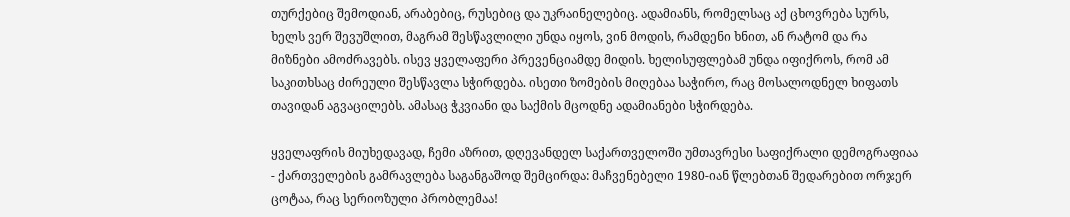თურქებიც შემოდიან, არაბებიც, რუსებიც და უკრაინელებიც. ადამიანს, რომელსაც აქ ცხოვრება სურს, ხელს ვერ შევუშლით, მაგრამ შესწავლილი უნდა იყოს, ვინ მოდის, რამდენი ხნით, ან რატომ და რა მიზნები ამოძრავებს. ისევ ყველაფერი პრევენციამდე მიდის. ხელისუფლებამ უნდა იფიქროს, რომ ამ საკითხსაც ძირეული შესწავლა სჭირდება. ისეთი ზომების მიღებაა საჭირო, რაც მოსალოდნელ ხიფათს თავიდან აგვაცილებს. ამასაც ჭკვიანი და საქმის მცოდნე ადამიანები სჭირდება.

ყველაფრის მიუხედავად, ჩემი აზრით, დღევანდელ საქართველოში უმთავრესი საფიქრალი დემოგრაფიაა - ქართველების გამრავლება საგანგაშოდ შემცირდა: მაჩვენებელი 1980-იან წლებთან შედარებით ორჯერ ცოტაა, რაც სერიოზული პრობლემაა!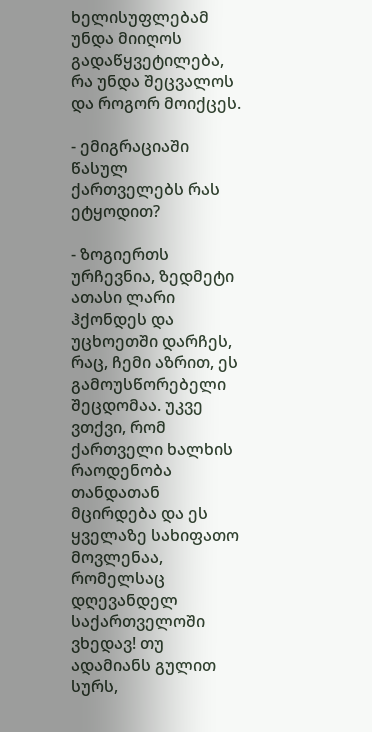ხელისუფლებამ უნდა მიიღოს გადაწყვეტილება, რა უნდა შეცვალოს და როგორ მოიქცეს.

- ემიგრაციაში წასულ ქართველებს რას ეტყოდით?

- ზოგიერთს ურჩევნია, ზედმეტი ათასი ლარი ჰქონდეს და უცხოეთში დარჩეს, რაც, ჩემი აზრით, ეს გამოუსწორებელი შეცდომაა. უკვე ვთქვი, რომ ქართველი ხალხის რაოდენობა თანდათან მცირდება და ეს ყველაზე სახიფათო მოვლენაა, რომელსაც დღევანდელ საქართველოში ვხედავ! თუ ადამიანს გულით სურს,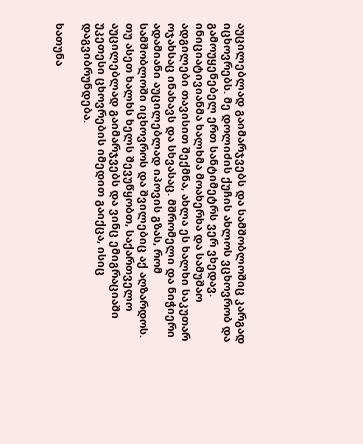აუცილებლად გაიმარჯვებს და სამშობლოშიც კარგად იცხოვრებს. მე დოლიძის ქუჩის ახლოს ვცხოვრობ და გამოუყენებელ ერთ სანტიმეტრს ვერ ვხედავ. ინიციატივიანმა ხალხმა მოახერხა და სამუშაო ადგილები თავისით შექმნა, ახლა ეს ხალხი საკუთარ ოჯახსაც ინახავს და სხვასაც. მშრომელი და ნიჭიერი ადამიანი აუცილებლად იპოვის გზას, რომ სამშობლოში იცხოვროს და შვილებიც აქ აღზარდოს. თუ ასეთ ხალხს ხელს შევუწყობთ, საქართველო აუცილებლად გაიმარჯვებს და ვინც ემიგრაციაში უკეთესი ცხოვრების იმედით გაიქცა, ისიც დაგვიბრუნდება.

ხათუნა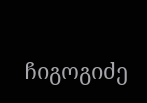ჩიგოგიძე